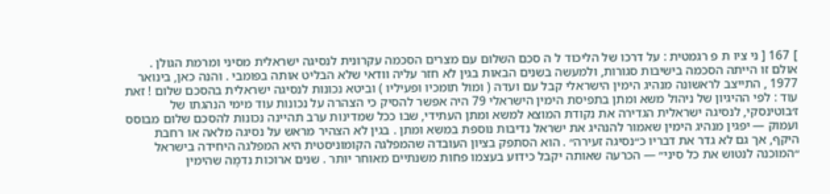] 167 [ ני ציו ת פ רגמטית : על דרכו של הליכוד ל ה סכם השלום עם מצרים הסכמה עקרונית לנסיגה ישראלית מסיני ומרמת הגולן . אולם זו הייתה הסכמה בישיבות סגורות, ולמעשה בשנים הבאות בגין לא חזר עליה וודאי שלא הבליט אותה בפומבי . והנה כאן, בינואר 1977 , התייצב לראשונה מנהיג הימין הישראלי קבל עם ועדה ( ומול תומכיו ופעיליו ) וביטא נכונות לנסיגה ישראלית בהסכם שלום ! זאת עוד : לפי ההיגיון של ניהול משא ומתן בתפיסת הימין הישראלי 79 היה אפשר להסיק כי הצהרה על נכונות עוד מימי הנהגתו של ז׳בוטינסקי, לנסיגה ישראלית הגדירה את נקודת המוצא למשא ומתן העתידי, שבו ככל שמדינות ערב תהיינה נכונות להסכם שלום מבוסס ועמוק — יפגין מנהיג הימין שאמור להנהיג את ישראל נדיבות נוספת במשא ומתן . בגין לא הצהיר מראש על נסיגה מלאה או רחבת היקף, אך גם לא גדר את דבריו כ״נסיגה זעירה״ . הוא הסתפק בציון העובדה שהמפלגה הקומוניסטית היא המפלגה היחידה בישראל ״המוכנה לנטוש את כל סיני״ — הכרעה שאותה יקבל כידוע בעצמו פחות משנתיים מאוחר יותר . שנים ארוכות נדמָה שהימין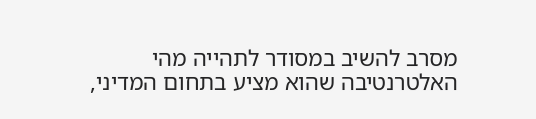מסרב להשיב במסודר לתהייה מהי האלטרנטיבה שהוא מציע בתחום המדיני,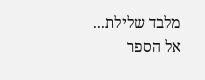מלבד שלילת...
אל הספר